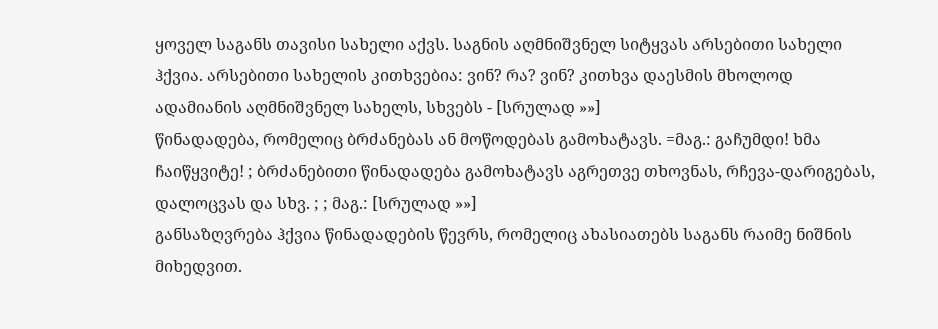ყოველ საგანს თავისი სახელი აქვს. საგნის აღმნიშვნელ სიტყვას არსებითი სახელი ჰქვია. არსებითი სახელის კითხვებია: ვინ? რა? ვინ? კითხვა დაესმის მხოლოდ ადამიანის აღმნიშვნელ სახელს, სხვებს - [სრულად »»]
წინადადება, რომელიც ბრძანებას ან მოწოდებას გამოხატავს. =მაგ.: გაჩუმდი! ხმა ჩაიწყვიტე! ; ბრძანებითი წინადადება გამოხატავს აგრეთვე თხოვნას, რჩევა-დარიგებას, დალოცვას და სხვ. ; ; მაგ.: [სრულად »»]
განსაზღვრება ჰქვია წინადადების წევრს, რომელიც ახასიათებს საგანს რაიმე ნიშნის მიხედვით.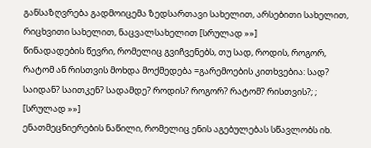განსაზღვრება გადმოიცემა ზედსართავი სახელით, არსებითი სახელით, რიცხვითი სახელით, ნაცვალსახელით [სრულად »»]
წინადადების წევრი, რომელიც გვიჩვენებს, თუ სად, როდის, როგორ, რატომ ან რისთვის მოხდა მოქმედება =გარემოების კითხვებია: სად? საიდან? საითკენ? სადამდე? როდის? როგორ? რატომ? რისთვის?; ; [სრულად »»]
ენათმეცნიერების ნაწილი, რომელიც ენის აგებულებას სწავლობს იხ.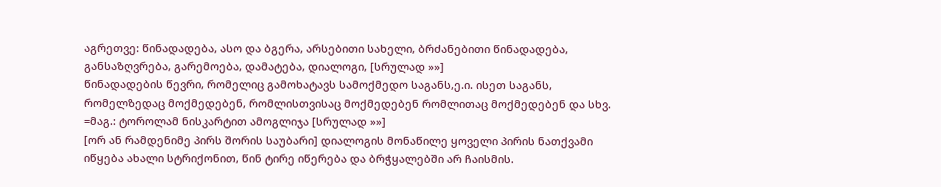აგრეთვე: წინადადება, ასო და ბგერა, არსებითი სახელი, ბრძანებითი წინადადება, განსაზღვრება, გარემოება, დამატება, დიალოგი, [სრულად »»]
წინადადების წევრი, რომელიც გამოხატავს სამოქმედო საგანს,ე.ი. ისეთ საგანს, რომელზედაც მოქმედებენ, რომლისთვისაც მოქმედებენ რომლითაც მოქმედებენ და სხვ. =მაგ.: ტოროლამ ნისკარტით ამოგლიჯა [სრულად »»]
[ორ ან რამდენიმე პირს შორის საუბარი] დიალოგის მონაწილე ყოველი პირის ნათქვამი იწყება ახალი სტრიქონით, წინ ტირე იწერება და ბრჭყალებში არ ჩაისმის.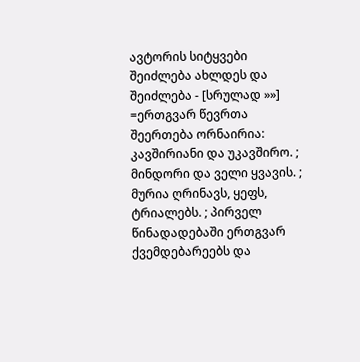ავტორის სიტყვები შეიძლება ახლდეს და შეიძლება - [სრულად »»]
=ერთგვარ წევრთა შეერთება ორნაირია: კავშირიანი და უკავშირო. ; მინდორი და ველი ყვავის. ; მურია ღრინავს, ყეფს, ტრიალებს. ; პირველ წინადადებაში ერთგვარ ქვემდებარეებს და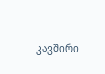კავშირი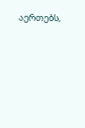აერთებს,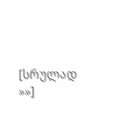[სრულად »»]